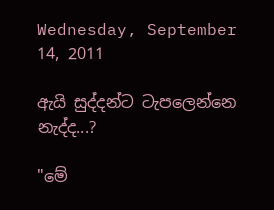Wednesday, September 14, 2011

ඇයි සුද්දන්ට ටැපලෙන්නෙ නැද්ද...?

"මේ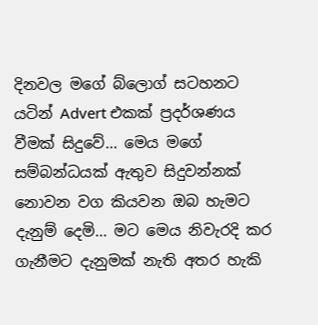දිනවල මගේ බ්ලොග් සටහනට යටින් Advert එකක් ප්‍රදර්ශණය වීමක් සිදුවේ... මෙය මගේ සම්බන්ධයක් ඇතුව සිදුවන්නක් නොවන වග කියවන ඔබ හැමට දැනුම් දෙමි... මට මෙය නිවැරදි කර ගැනීමට දැනුමක් නැති අතර හැකි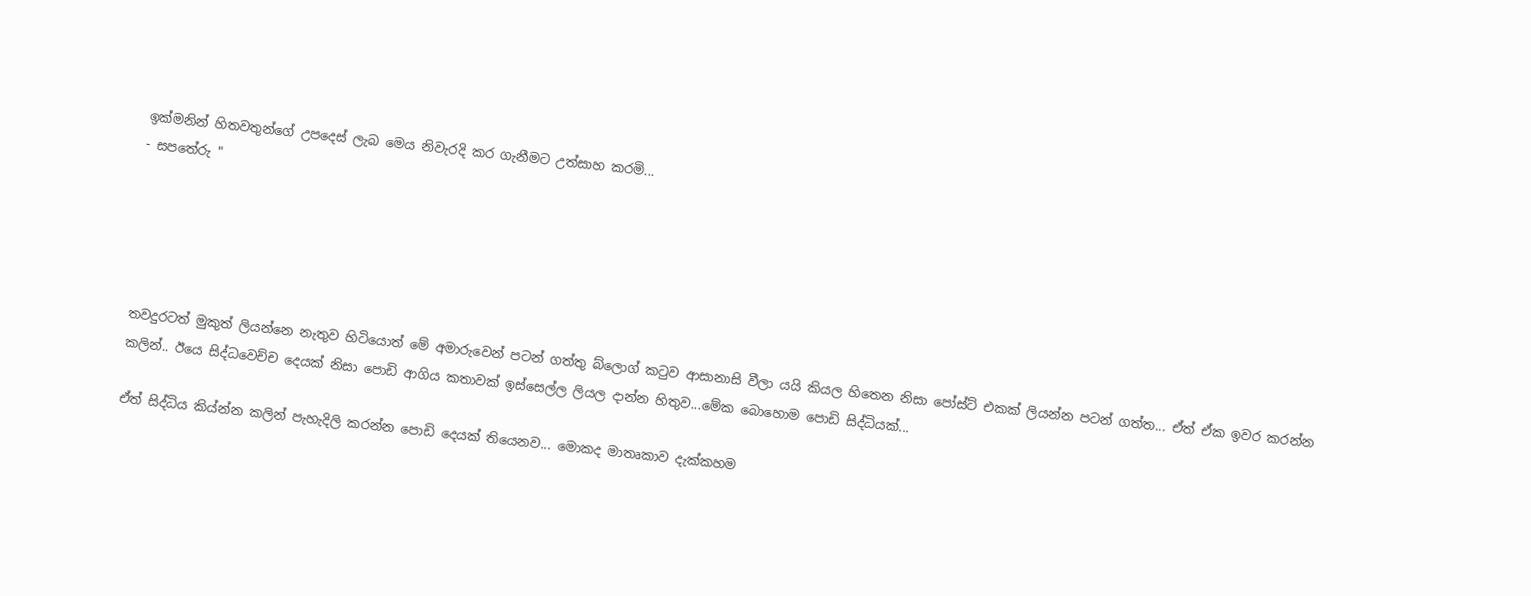ඉක්මනින් හිතවතුන්ගේ උපදෙස් ලැබ මෙය නිවැරදි කර ගැනීමට උත්සාහ කරමි...
- සපතේරු "





තවදුරටත් මුකුත් ලියන්නෙ නැතුව හිටියොත් මේ අමාරුවෙන් පටන් ගත්තු බ්ලොග් කටුව ආසානාසි වීලා යයි කියල හිතෙන නිසා පෝස්ට් එකක් ලියන්න පටන් ගත්ත... ඒත් ඒක ඉවර කරන්න කලින්.. ඊයෙ සිද්ධවෙච්ච දෙයක් නිසා පොඩි ආගිය කතාවක් ඉස්සෙල්ල ලියල දාන්න හිතුව...මේක බොහොම පොඩි සිද්ධියක්...

ඒත් සිද්ධිය කිය්න්න කලින් පැහැදිලි කරන්න පොඩි දෙයක් තියෙනව... මොකද මාතෘකාව දැක්කහම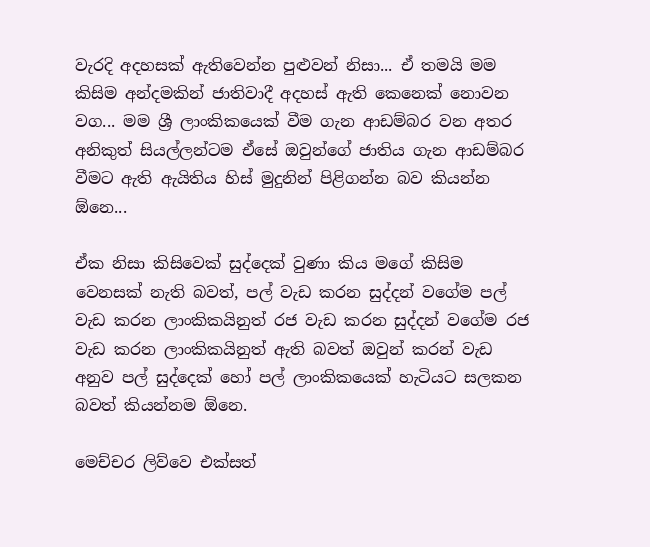වැරදි අදහසක් ඇතිවෙන්න පුළුවන් නිසා... ඒ තමයි මම කිසිම අන්දමකින් ජාතිවාදී අදහස් ඇති කෙනෙක් නොවන වග... මම ශ්‍රී ලාංකිකයෙක් වීම ගැන ආඩම්බර වන අතර අනිකුත් සියල්ලන්ටම ඒසේ ඔවුන්ගේ ජාතිය ගැන ආඩම්බර වීමට ඇති ඇයිතිය හිස් මුදුනින් පිළිගන්න බව කියන්න ඕනෙ...

ඒක නිසා කිසිවෙක් සුද්දෙක් වුණා කිය මගේ කිසිම වෙනසක් නැති බවත්, පල් වැඩ කරන සුද්දන් වගේම පල් වැඩ කරන ලාංකිකයිනුත් රජ වැඩ කරන සුද්දන් වගේම රජ වැඩ කරන ලාංකිකයිනුත් ඇති බවත් ඔවුන් කරන් වැඩ අනුව පල් සුද්දෙක් හෝ පල් ලාංකිකයෙක් හැටියට සලකන බවත් කියන්නම ඕනෙ.

මෙච්චර ලිව්වෙ එක්සත්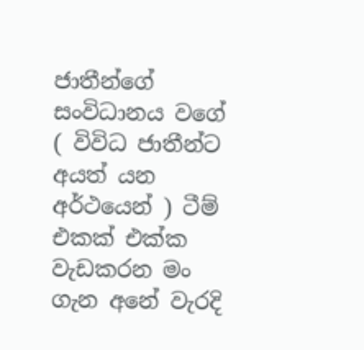ජාතීන්ගේ සංවිධානය වගේ ( විවිධ ජාතීන්ට අයත් යන අර්ථයෙන් ) ටීම් එකක් එක්ක වැඩකරන මං ගැන අනේ වැරදි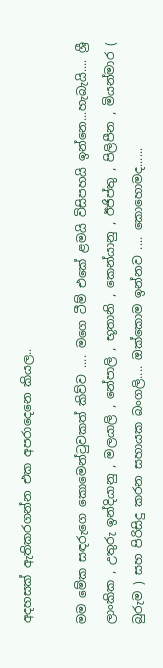අදහසක් ඇතිකරගන්න එක අපරාදෙනෙ කියල..

මම මේක සඳරුගෙ කොමෙන්ටුවකත් කිව්ව .... මගෙ ටීම් එකේ ළමයි විසිපහයි ඉන්නෙ...හැබැයි.... ශ්‍රී ලාංකික , උතුරු ඉන්දියානු , මලයාලි , නේපාලි , භූතානි , කෙන්යානු , ඊජිප්තු , පිලිපීන , මියන්මාර ( බුරුම ) සහ පිරිසිදු කරන සහායක බංගලි.... ඔක්කොම ඉන්නව .... කොහොමද......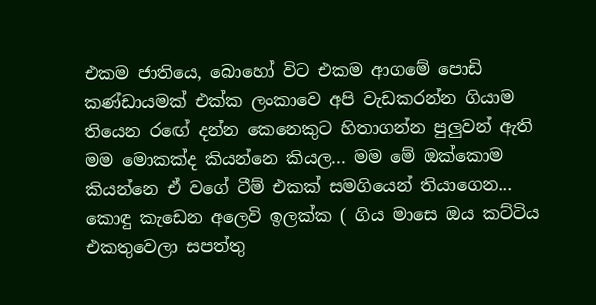එකම ජාතියෙ, බොහෝ විට එකම ආගමේ පොඩි කණ්ඩායමක් එක්ක ලංකාවෙ අපි වැඩකරන්න ගියාම තියෙන රඟේ දන්න කෙනෙකුට හිතාගන්න පුලුවන් ඇති මම මොකක්ද කියන්නෙ කියල... මම මේ ඔක්කොම කියන්නෙ ඒ වගේ ටීම් එකක් සමගියෙන් තියාගෙන... කොඳු කැඩෙන අලෙවි ඉලක්ක ( ගිය මාසෙ ඔය කට්ටිය එකතුවෙලා සපත්තු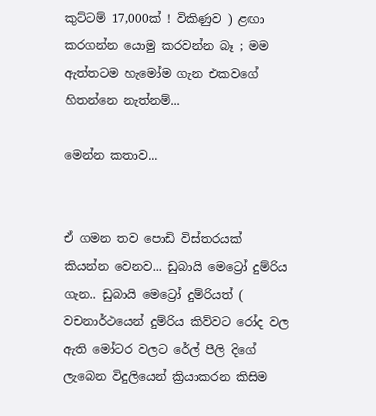කුට්ටම් 17,000ක් ! විකිණුව ) ළඟා කරගන්න යොමු කරවන්න බෑ ; මම ඇත්තටම හැමෝම ගැන එකවගේ හිතන්නෙ නැත්නම්...

මෙන්න කතාව...


ඒ ගමන තව පොඩි විස්තරයක් කියන්න වෙනව... ඩුබායි මෙට්‍රෝ දුම්රිය ගැන.. ඩුබායි මෙට්‍රෝ දුම්රියත් ( වචනාර්ථයෙන් දුම්රිය කිව්වට රෝද වල ඇති මෝටර වලට රේල් පීලි දිගේ ලැබෙන විදුලියෙන් ක්‍රියාකරන කිසිම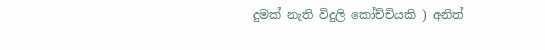දුමක් නැති විදුලි කෝච්චියකි ) අනිත්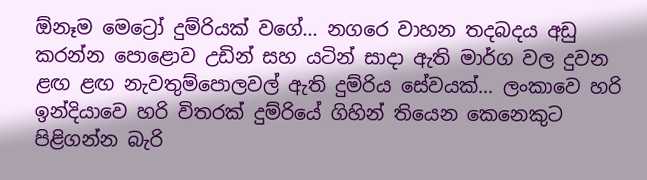ඕනෑම මෙට්‍රෝ දුම්රියක් වගේ... නගරෙ වාහන තදබදය අඩු කරන්න පොළොව උඩින් සහ යටින් සාදා ඇති මාර්ග වල දුවන ළඟ ළඟ නැවතුම්පොලවල් ඇති දුම්රිය සේවයක්... ලංකාවෙ හරි ඉන්දියාවෙ හරි විතරක් දුම්රියේ ගිහින් තියෙන කෙනෙකුට පිළිගන්න බැරි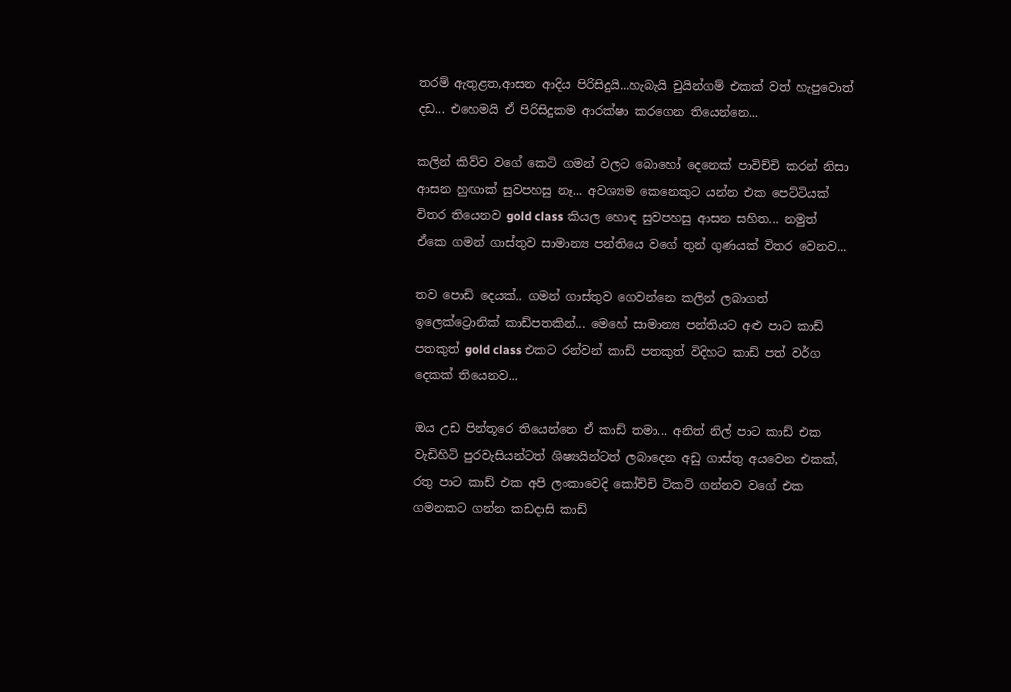තරම් ඇතුළත,ආසන ආදිය පිරිසිදුයි...හැබැයි චුයින්ගම් එකක් වත් හැපුවොත් දඩ... එහෙමයි ඒ පිරිසිදුකම ආරක්ෂා කරගෙන තියෙන්නෙ...

කලින් කිව්ව වගේ කෙටි ගමන් වලට බොහෝ දෙනෙක් පාවිච්චි කරන් නිසා ආසන හුඟාක් සුවපහසු නෑ... අවශ්‍යම කෙනෙකුට යන්න එක පෙට්ටියක් විතර තියෙනව gold class කියල හොඳ සුවපහසු ආසන සහිත... නමුත් ඒකෙ ගමන් ගාස්තුව සාමාන්‍ය පන්තියෙ වගේ තුන් ගුණයක් විතර වෙනව...

තව පොඩි දෙයක්.. ගමන් ගාස්තුව ගෙවන්නෙ කලින් ලබාගත් ඉලෙක්ට්‍රොනික් කාඩ්පතකින්... මෙහේ සාමාන්‍ය පන්තියට අළු පාට කාඩ් පතකුත් gold class එකට රන්වන් කාඩ් පතකුත් විදිහට කාඩ් පත් වර්ග දෙකක් තියෙනව...

ඔය උඩ පින්තූරෙ තියෙන්නෙ ඒ කාඩ් තමා... අනිත් නිල් පාට කාඩ් එක වැඩිහිටි පුරවැසියන්ටත් ශිෂ්‍යයින්ටත් ලබාදෙන අඩු ගාස්තු අයවෙන එකක්, රතු පාට කාඩ් එක අපි ලංකාවෙදි කෝච්චි ටිකට් ගන්නව වගේ එක ගමනකට ගන්න කඩදාසි කාඩ්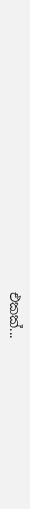එකක්...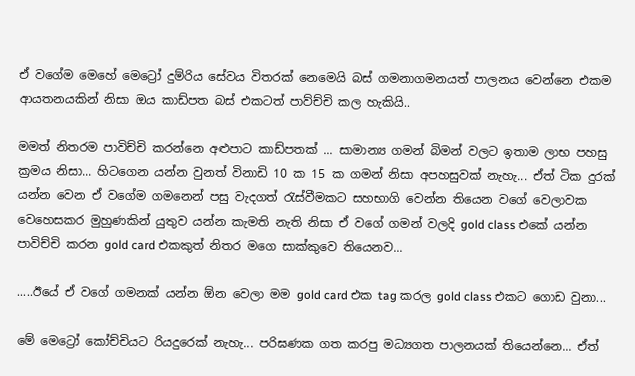ඒ වගේම මෙහේ මෙට්‍රෝ දුම්රිය සේවය විතරක් නෙමෙයි බස් ගමනාගමනයත් පාලනය වෙන්නෙ එකම ආයතනයකින් නිසා ඔය කාඩ්පත බස් එකටත් පාව්ච්චි කල හැකියි..

මමත් නිතරම පාවිච්චි කරන්නෙ අළුපාට කාඩ්පතක් ... සාමාන්‍ය ගමන් බිමන් වලට ඉතාම ලාභ පහසු ක්‍රමය නිසා... හිටගෙන යන්න වුනත් විනාඩි 10 ක 15 ක ගමන් නිසා අපහසුවක් නැහැ... ඒත් ටික දුරක් යන්න වෙන ඒ වගේම ගමනෙන් පසු වැදගත් රැස්වීමකට සහභාගි වෙන්න තියෙන වගේ වෙලාවක වෙහෙසකර මුහුණකින් යුතුව යන්න කැමති නැති නිසා ඒ වගේ ගමන් වලදි gold class එකේ යන්න පාවිච්චි කරන gold card එකකුත් නිතර මගෙ සාක්කුවෙ තියෙනව...

.....ඊයේ ඒ වගේ ගමනක් යන්න ඕන වෙලා මම gold card එක tag කරල gold class එකට ගොඩ වුනා...

මේ මෙට්‍රෝ කෝච්චියට රියදුරෙක් නැහැ... පරිඝණක ගත කරපු මධ්‍යගත පාලනයක් තියෙන්නෙ... ඒත්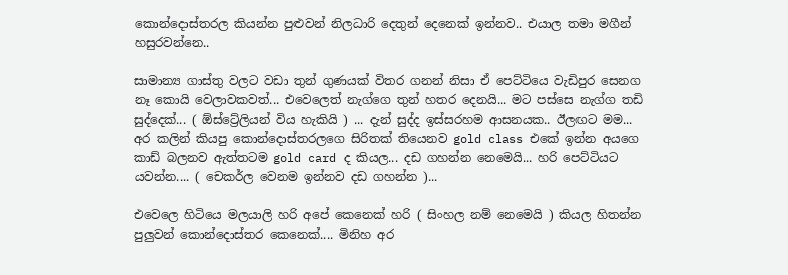කොන්දොස්තරල කියන්න පුළුවන් නිලධාරි දෙතුන් දෙනෙක් ඉන්නව.. එයාල තමා මගීන් හසුරවන්නෙ..

සාමාන්‍ය ගාස්තු වලට වඩා තුන් ගුණයක් විතර ගනන් නිසා ඒ පෙට්ටියෙ වැඩිපුර සෙනග නෑ කොයි වෙලාවකවත්... එවෙලෙත් නැග්ගෙ තුන් හතර දෙනයි... මට පස්සෙ නැග්ග තඩි සුද්දෙක්... ( ඕස්ට්‍රේලියන් විය හැකියි ) ... දැන් සුද්ද ඉස්සරහම ආසනයක.. ඊලඟට මම... අර කලින් කියපු කොන්දොස්තරලගෙ සිරිතක් තියෙනව gold class එකේ ඉන්න අයගෙ කාඩ් බලනව ඇත්තටම gold card ද කියල... දඩ ගහන්න නෙමෙයි... හරි පෙට්ටියට යවන්න.... ( චෙකර්ල වෙනම ඉන්නව දඩ ගහන්න )...

එවෙලෙ හිටියෙ මලයාලි හරි අපේ කෙනෙක් හරි ( සිංහල නම් නෙමෙයි ) කියල හිතන්න පුලුවන් කොන්දොස්තර කෙනෙක්.... මිනිහ අර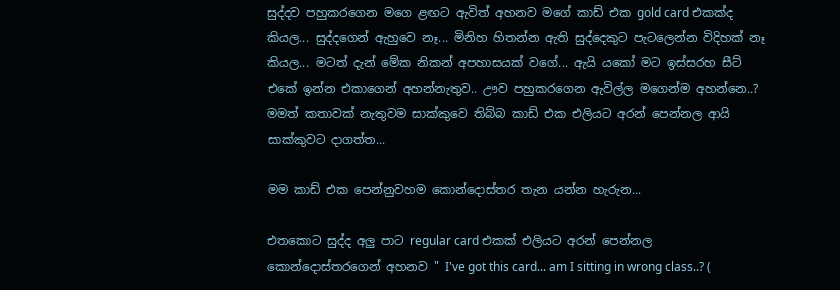සුද්දව පහුකරගෙන මගෙ ළඟට ඇවිත් අහනව මගේ කාඩ් එක gold card එකක්ද කියල... සුද්දගෙන් ඇහුවෙ නෑ... මිනිහ හිතන්න ඇති සුද්දෙකුට පැටලෙන්න විදිහක් නෑ කියල... මටත් දැන් මේක නිකන් අපහාසයක් වගේ... ඇයි යකෝ මට ඉස්සරහ සීට් එකේ ඉන්න එකාගෙන් අහන්නැතුව.. ඌව පහුකරගෙන ඇවිල්ල මගෙන්ම අහන්නෙ..? මමත් කතාවක් නැතුවම සාක්කුවෙ තිබ්බ කාඩ් එක එලියට අරන් පෙන්නල ආයි සාක්කුවට දාගත්ත...

මම කාඩ් එක පෙන්නුවහම කොන්දොස්තර තැන යන්න හැරුන...

එතකොට සුද්ද අලු පාට regular card එකක් එලියට අරන් පෙන්නල කොන්දොස්තරගෙන් අහනව " I've got this card... am I sitting in wrong class..? (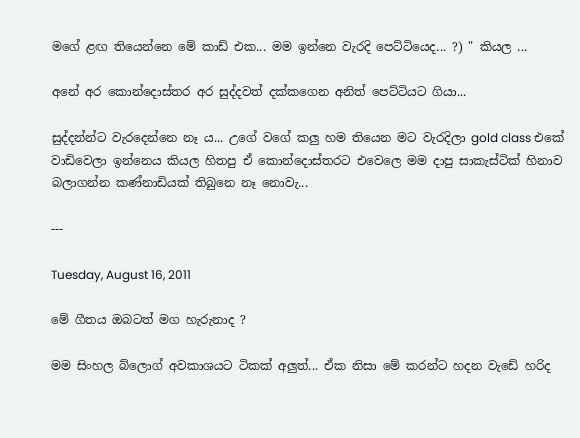මගේ ළඟ තියෙන්නෙ මේ කාඩ් එක... මම ඉන්නෙ වැරදි පෙට්ටියෙද... ?) " කියල ...

අනේ අර කොන්දොස්තර අර සුද්දවත් දක්කගෙන අනිත් පෙට්ටියට ගියා...

සුද්දන්න්ට වැරදෙන්නෙ නෑ ය... උගේ වගේ කලු හම තියෙන මට වැරදිලා gold class එකේ වාඩිවෙලා ඉන්නෙය කියල හිතපු ඒ කොන්දොස්තරට එවෙලෙ මම දාපු සාකැස්ටික් හිනාව බලාගන්න කණ්නාඩියක් තිබුනෙ නෑ නොවැ...

---

Tuesday, August 16, 2011

මේ ගීතය ඔබටත් මග හැරුනාද ?

මම සිංහල බ්ලොග් අවකාශයට ටිකක් අලුත්... ඒක නිසා මේ කරන්ට හදන වැඩේ හරිද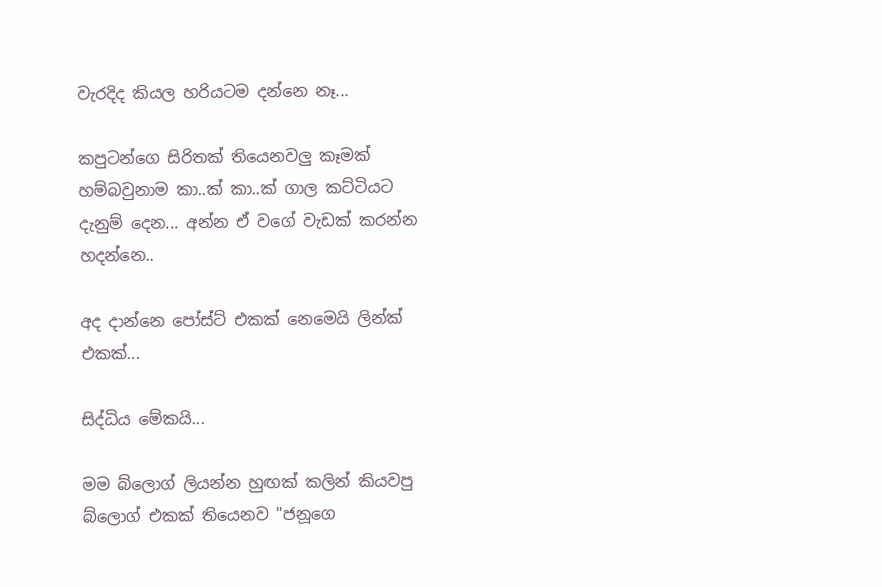වැරදිද කියල හරියටම දන්නෙ නෑ...

කපුටන්ගෙ සිරිතක් තියෙනවලු කෑමක් හම්බවුනාම කා..ක් කා..ක් ගාල කට්ටියට දැනුම් දෙන... අන්න ඒ වගේ වැඩක් කරන්න හදන්නෙ..

අද දාන්නෙ පෝස්ට් එකක් නෙමෙයි ලින්ක් එකක්...

සිද්ධිය මේකයි...

මම බ්ලොග් ලියන්න හුඟක් කලින් කියවපු බ්ලොග් එකක් තියෙනව "ජනූගෙ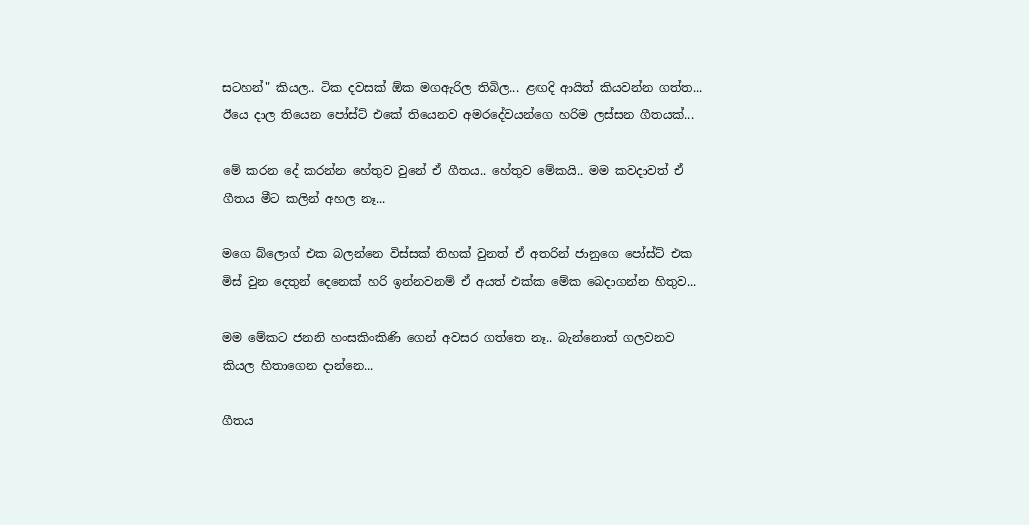සටහන්" කියල.. ටික දවසක් ඕක මගඇරිල තිබිල... ළඟදි ආයිත් කියවන්න ගත්ත... ඊයෙ දාල තියෙන පෝස්ට් එකේ තියෙනව අමරදේවයන්ගෙ හරිම ලස්සන ගීතයක්...

මේ කරන දේ කරන්න හේතුව වුනේ ඒ ගීතය.. හේතුව මේකයි.. මම කවදාවත් ඒ ගීතය මීට කලින් අහල නෑ...

මගෙ බ්ලොග් එක බලන්නෙ විස්සක් තිහක් වුනත් ඒ අතරින් ජානුගෙ පෝස්ට් එක මිස් වුන දෙතුන් දෙනෙක් හරි ඉන්නවනම් ඒ අයත් එක්ක මේක බෙදාගන්න හිතුව...

මම මේකට ජනනි හංසකිංකිණි ගෙන් අවසර ගත්තෙ නෑ.. බැන්නොත් ගලවනව කියල හිතාගෙන දාන්නෙ...

ගීතය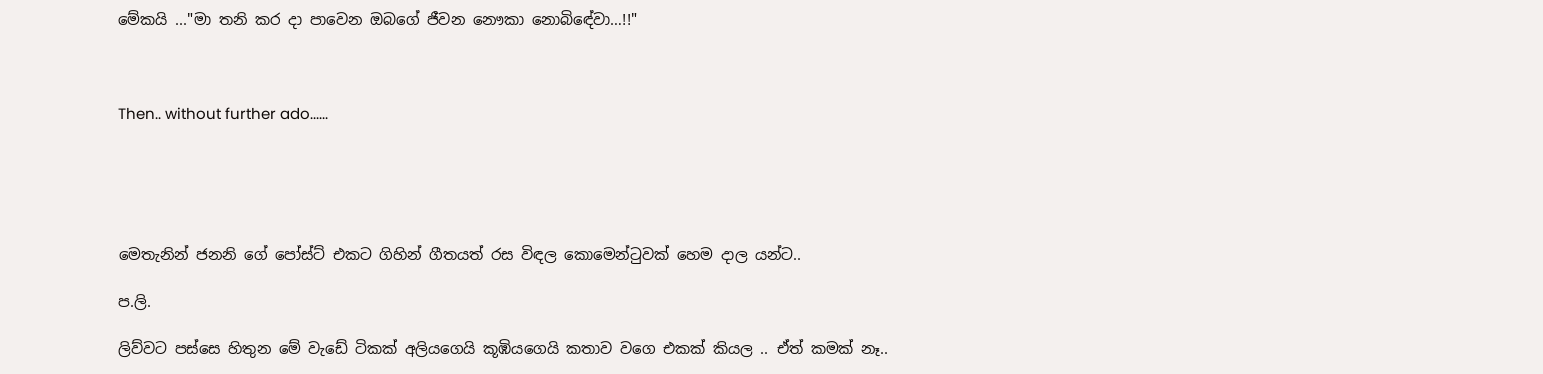මේකයි ..."මා තනි කර දා පාවෙන ඔබගේ ජීවන නෞකා නොබිඳේවා…!!"



Then.. without further ado......





මෙතැනින් ජනනි ගේ පෝස්ට් එකට ගිහින් ගීතයත් රස විඳල කොමෙන්ටුවක් හෙම දාල යන්ට..

ප.ලි.

ලිව්වට පස්සෙ හිතුන මේ වැඩේ ටිකක් අලියගෙයි කූඹියගෙයි කතාව වගෙ එකක් කියල .. ඒත් කමක් නෑ..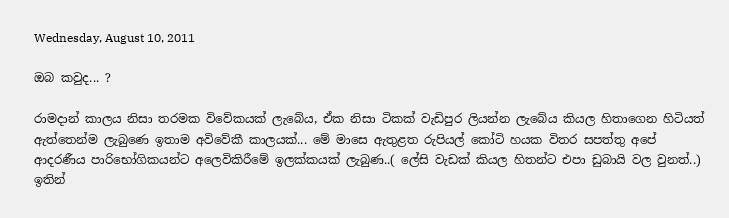Wednesday, August 10, 2011

ඔබ කවුද... ?

රාමදාන් කාලය නිසා තරමක විවේකයක් ලැබේය, ඒක නිසා ටිකක් වැඩිපුර ලියන්න ලැබේය කියල හිතාගෙන හිටියත් ඇත්තෙන්ම ලැබුණෙ ඉතාම අවිවේකී කාලයක්... මේ මාසෙ ඇතුළත රුපියල් කෝටි හයක විතර සපත්තු අපේ ආදරණීය පාරිභෝගිකයන්ට අලෙවිකිරීමේ ඉලක්කයක් ලැබුණ..( ලේසි වැඩක් කියල හිතන්ට එපා ඩුබායි වල වුනත්..) ඉතින්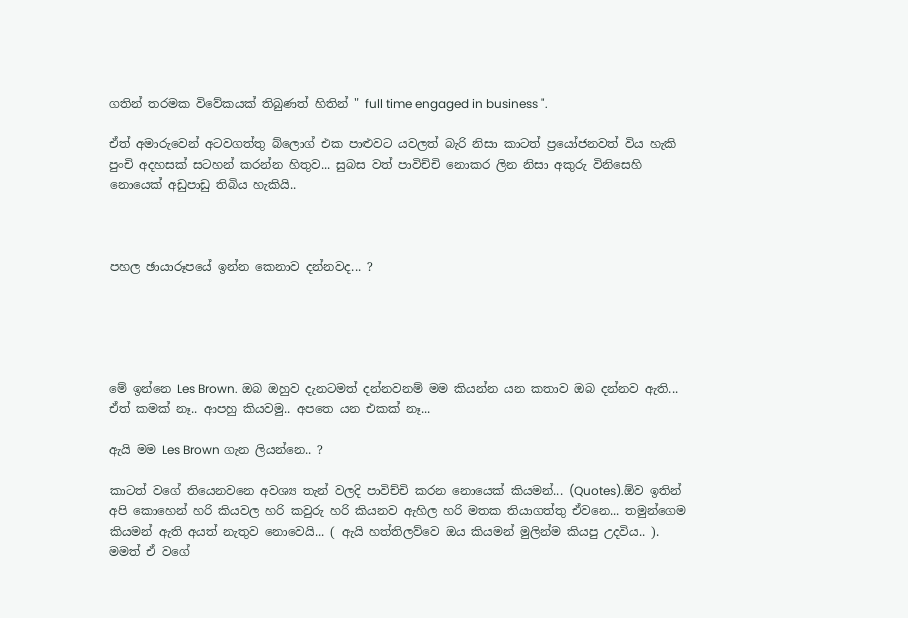ගතින් තරමක විවේකයක් තිබුණත් හිතින් " full time engaged in business ".

ඒත් අමාරුවෙන් අටවගත්තු බ්ලොග් එක පාළුවට යවලත් බැරි නිසා කාටත් ප්‍රයෝජනවත් විය හැකි පුංචි අදහසක් සටහන් කරන්න හිතුව... සුබස වත් පාවිච්චි නොකර ලින නිසා අකුරු විනිසෙහි නොයෙක් අඩුපාඩු තිබිය හැකියි..



පහල ඡායාරූපයේ ඉන්න කෙනාව දන්නවද... ?





මේ ඉන්නෙ Les Brown. ඔබ ඔහුව දැනටමත් දන්නවනම් මම කියන්න යන කතාව ඔබ දන්නව ඇති... ඒත් කමක් නෑ.. ආපහු කියවමු.. අපතෙ යන එකක් නෑ...

ඇයි මම Les Brown ගැන ලියන්නෙ.. ?

කාටත් වගේ තියෙනවනෙ අවශ්‍ය තැන් වලදි පාවිච්චි කරන නොයෙක් කියමන්... (Quotes).ඕව ඉතින් අපි කොහෙන් හරි කියවල හරි කවුරු හරි කියනව ඇහිල හරි මතක තියාගත්තු ඒවනෙ... තමුන්ගෙම කියමන් ඇති අයත් නැතුව නොවෙයි... ( ඇයි හත්තිලව්වෙ ඔය කියමන් මුලින්ම කියපු උදවිය.. ). මමත් ඒ වගේ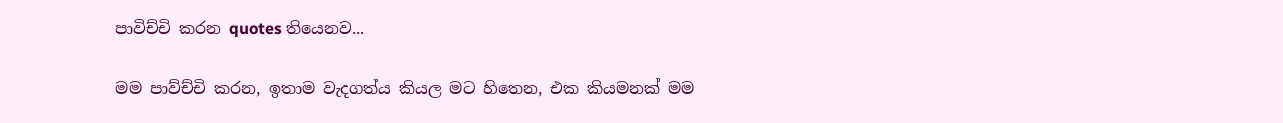පාවිච්චි කරන quotes තියෙනව...

මම පාව්ච්චි කරන, ඉතාම වැදගත්ය කියල මට හිතෙන, එක කියමනක් මම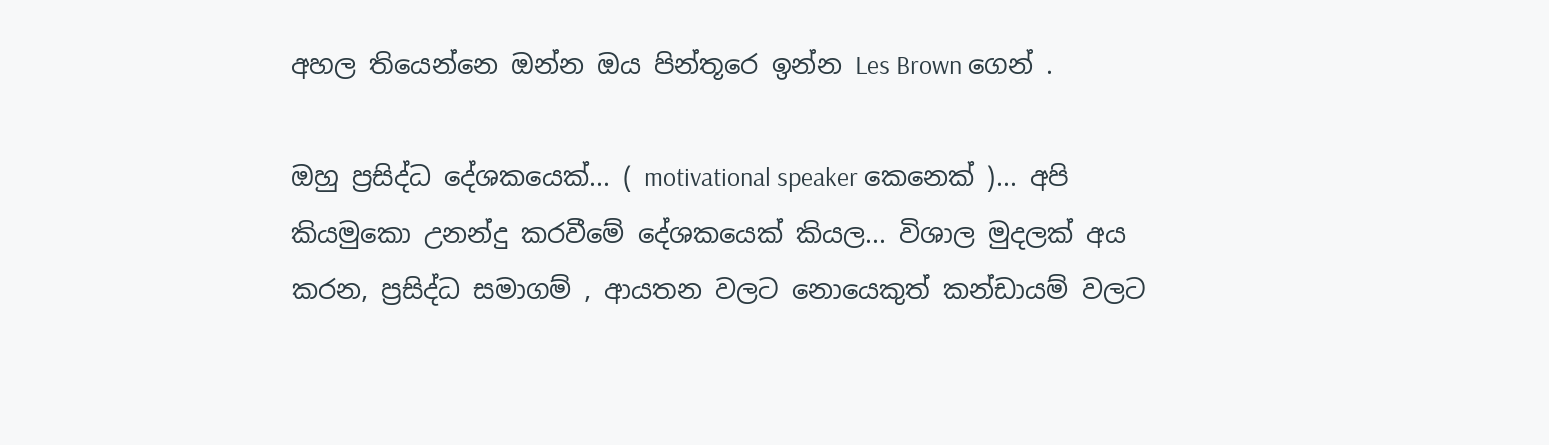අහල තියෙන්නෙ ඔන්න ඔය පින්තූරෙ ඉන්න Les Brown ගෙන් .

ඔහු ප්‍රසිද්ධ දේශකයෙක්... ( motivational speaker කෙනෙක් )... අපි කියමුකො උනන්දු කරවීමේ දේශකයෙක් කියල... විශාල මුදලක් අය කරන, ප්‍රසිද්ධ සමාගම් , ආයතන වලට නොයෙකුත් කන්ඩායම් වලට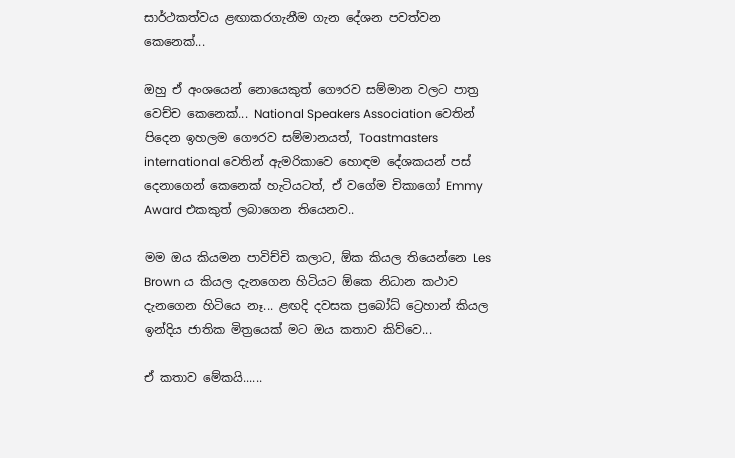සාර්ථකත්වය ළඟාකරගැනීම ගැන දේශන පවත්වන කෙනෙක්...

ඔහු ඒ අංශයෙන් නොයෙකුත් ගෞරව සම්මාන වලට පාත්‍ර වෙච්ච කෙනෙක්... National Speakers Association වෙතින් පිදෙන ඉහලම ගෞරව සම්මානයත්, Toastmasters international වෙතින් ඇමරිකාවෙ හොඳම දේශකයන් පස් දෙනාගෙන් කෙනෙක් හැටියටත්, ඒ වගේම චිකාගෝ Emmy Award එකකුත් ලබාගෙන තියෙනව..

මම ඔය කියමන පාවිච්චි කලාට, ඕක කියල තියෙන්නෙ Les Brown ය කියල දැනගෙන හිටියට ඕකෙ නිධාන කථාව දැනගෙන හිටියෙ නෑ... ළඟදි දවසක ප්‍රබෝධ් ට්‍රෙහාන් කියල ඉන්දිය ජාතික මිත්‍රයෙක් මට ඔය කතාව කිව්වෙ...

ඒ කතාව මේකයි......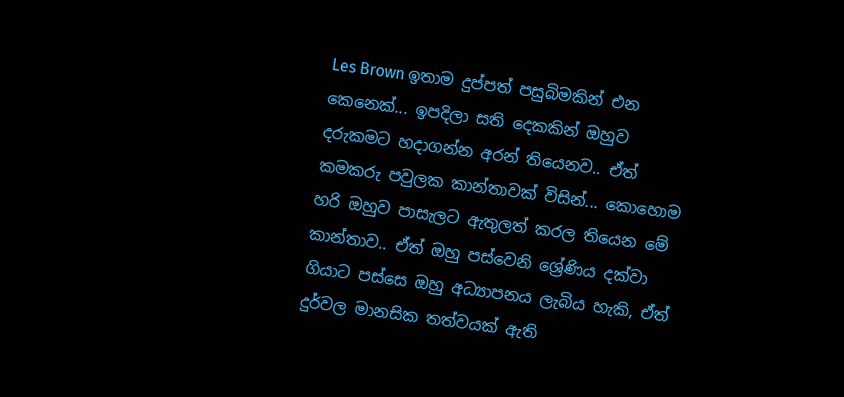Les Brown ඉතාම දුප්පත් පසුබිමකින් එන කෙනෙක්... ඉපදිලා සති දෙකකින් ඔහුව දරුකමට හදාගන්න අරන් තියෙනව.. ඒත් කමකරු පවුලක කාන්තාවක් විසින්... කොහොම හරි ඔහුව පාසැලට ඇතුලත් කරල තියෙන මේ කාන්තාව.. ඒත් ඔහු පස්වෙනි ශ්‍රේණිය දක්වා ගියාට පස්සෙ ඔහු අධ්‍යාපනය ලැබිය හැකි, ඒත් දුර්වල මානසික තත්වයක් ඇති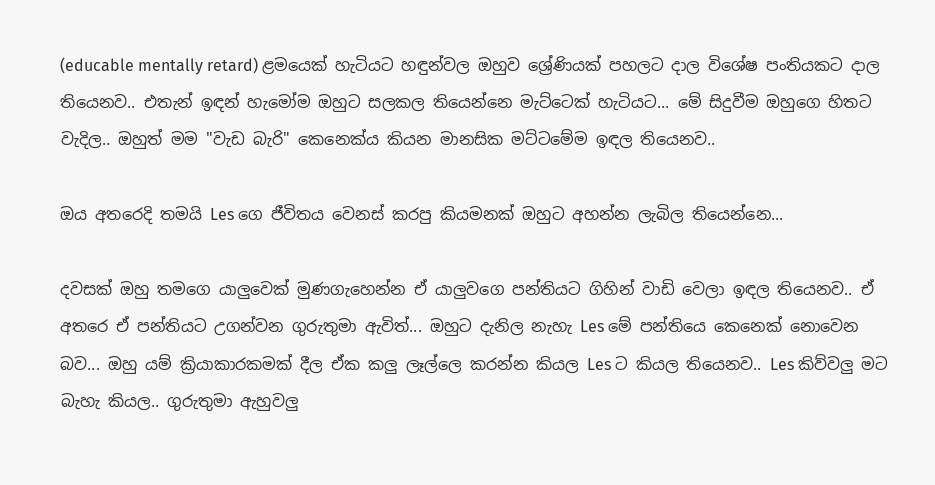(educable mentally retard) ළමයෙක් හැටියට හඳුන්වල ඔහුව ශ්‍රේණියක් පහලට දාල විශේෂ පංතියකට දාල තියෙනව.. එතැන් ඉඳන් හැමෝම ඔහුට සලකල තියෙන්නෙ මැට්ටෙක් හැටියට... මේ සිදුවීම ඔහුගෙ හිතට වැදිල.. ඔහුත් මම "වැඩ බැරි" කෙනෙක්ය කියන මානසික මට්ටමේම ඉඳල තියෙනව..

ඔය අතරෙදි තමයි Les ගෙ ජීවිතය වෙනස් කරපු කියමනක් ඔහුට අහන්න ලැබිල තියෙන්නෙ...

දවසක් ඔහු තමගෙ යාලුවෙක් මුණගැහෙන්න ඒ යාලුවගෙ පන්තියට ගිහින් වාඩි වෙලා ඉඳල තියෙනව.. ඒ අතරෙ ඒ පන්තියට උගන්වන ගුරුතුමා ඇවිත්... ඔහුට දැනිල නැහැ Les මේ පන්තියෙ කෙනෙක් නොවෙන බව... ඔහු යම් ක්‍රියාකාරකමක් දීල ඒක කලු ලෑල්ලෙ කරන්න කියල Les ට කියල තියෙනව.. Les කිව්වලු මට බැහැ කියල.. ගුරුතුමා ඇහුවලු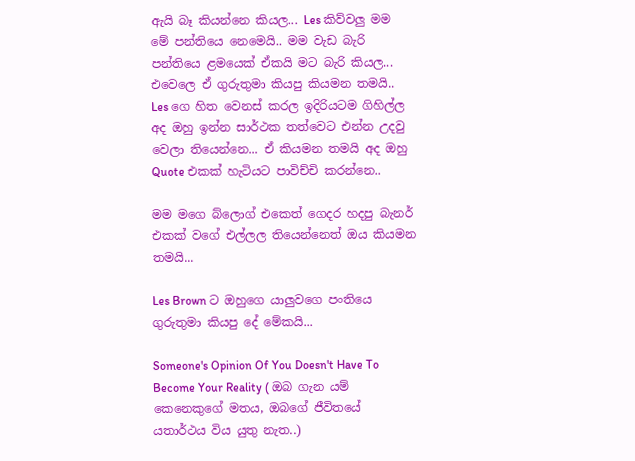ඇයි බෑ කියන්නෙ කියල... Les කිව්වලු මම මේ පන්තියෙ නෙමෙයි.. මම වැඩ බැරි පන්තියෙ ළමයෙක් ඒකයි මට බැරි කියල... එවෙලෙ ඒ ගුරුතුමා කියපු කියමන තමයි.. Les ගෙ හිත වෙනස් කරල ඉදිරියටම ගිහිල්ල අද ඔහු ඉන්න සාර්ථක තත්වෙට එන්න උදවු වෙලා තියෙන්නෙ... ඒ කියමන තමයි අද ඔහු Quote එකක් හැටියට පාවිච්චි කරන්නෙ..

මම මගෙ බ්ලොග් එකෙත් ගෙදර හදපු බැනර් එකක් වගේ එල්ලල තියෙන්නෙත් ඔය කියමන තමයි...

Les Brown ට ඔහුගෙ යාලුවගෙ පංතියෙ ගුරුතුමා කියපු දේ මේකයි...

Someone's Opinion Of You Doesn't Have To Become Your Reality ( ඔබ ගැන යම් කෙනෙකුගේ මතය, ඔබගේ ජීවිතයේ යතාර්ථය විය යුතු නැත..)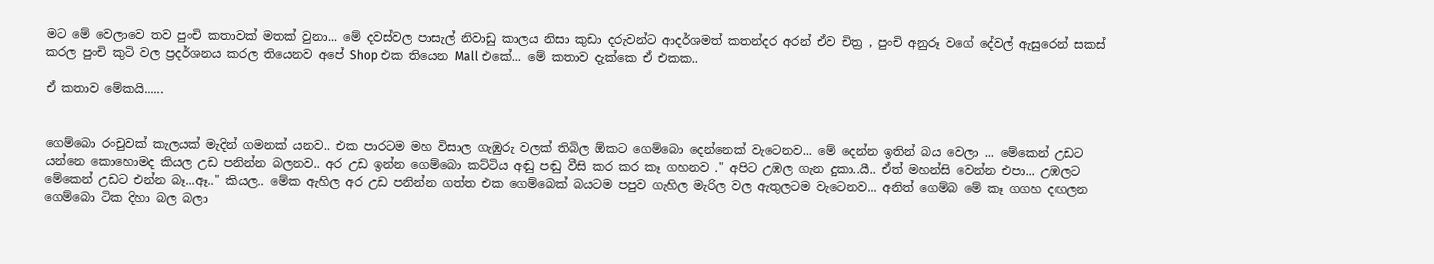මට මේ වෙලාවෙ තව පුංචි කතාවක් මතක් වුනා... මේ දවස්වල පාසැල් නිවාඩු කාලය නිසා කුඩා දරුවන්ට ආදර්ශමත් කතන්දර අරන් ඒව චිත්‍ර , පුංචි අනුරූ වගේ දේවල් ඇසුරෙන් සකස් කරල පුංචි කුටි වල ප්‍රදර්ශනය කරල තියෙනව අපේ Shop එක තියෙන Mall එකේ... මේ කතාව දැක්කෙ ඒ එකක..

ඒ කතාව මේකයි......


ගෙම්බො රංචුවක් කැලයක් මැදින් ගමනක් යනව.. එක පාරටම මහ විසාල ගැඹුරු වලක් තිබිල ඕකට ගෙම්බො දෙන්නෙක් වැටෙනව... මේ දෙන්න ඉතින් බය වෙලා ... මේකෙන් උඩට යන්නෙ කොහොමද කියල උඩ පනින්න බලනව.. අර උඩ ඉන්න ගෙම්බො කට්ටිය අඬු පඬු වීසි කර කර කෑ ගහනව ." අපිට උඹල ගැන දුකා..යී.. ඒත් මහන්සි වෙන්න එපා... උඹලට මේකෙන් උඩට එන්න බෑ...ඈ.." කියල.. මේක ඇහිල අර උඩ පනින්න ගත්ත එක ගෙම්බෙක් බයටම පපුව ගැහිල මැරිල වල ඇතුලටම වැටෙනව... අනිත් ගෙම්බ මේ කෑ ගගහ දඟලන ගෙම්බො ටික දිහා බල බලා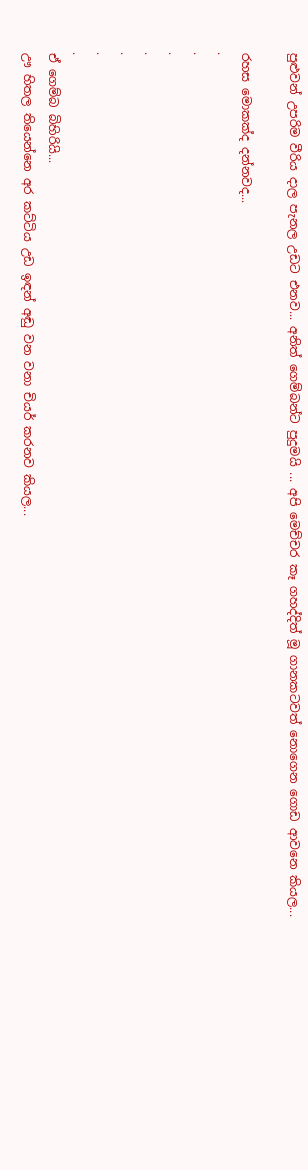පුළුවන් උපරිම වීරිය දාල පැනල උඩට එනව... අනිත් ගෙම්බන්ට පුදුමයි ... අපි මෙච්චර කෑ ගහද්දිත් මූ ගානකටවත් නොගෙන ගොඩ ආවනෙ කියල...

රහස මොකක්ද දන්නවද...
.
.
.
.
.
.
.
ඒ ගෙම්බ බිහිරියි...
ඌ හිතල තියෙන්නෙ අර කට්ටිය උඩ ඉඳන් අඬු වන වනා චියර් කරනව කියල...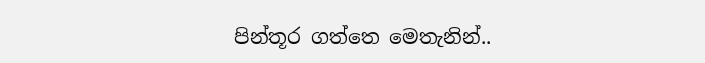පින්තූර ගත්තෙ මෙතැනින්..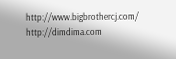http://www.bigbrothercj.com/
http://dimdima.com